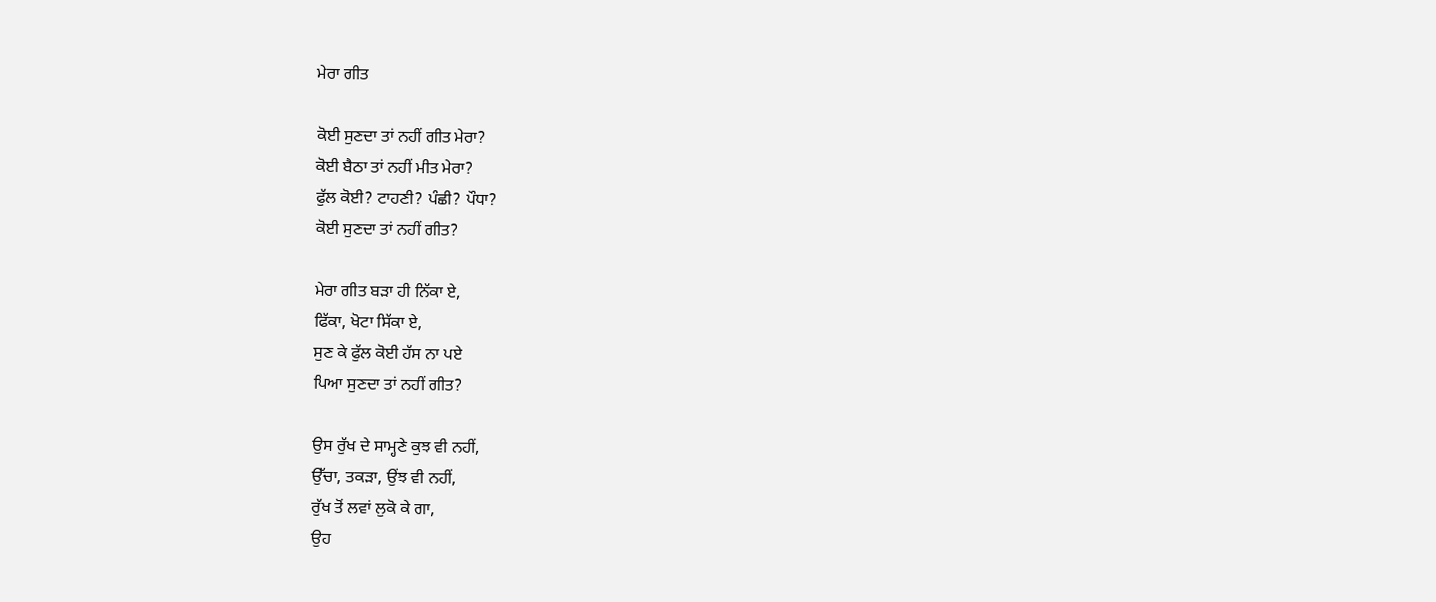ਮੇਰਾ ਗੀਤ

ਕੋਈ ਸੁਣਦਾ ਤਾਂ ਨਹੀਂ ਗੀਤ ਮੇਰਾ?
ਕੋਈ ਬੈਠਾ ਤਾਂ ਨਹੀਂ ਮੀਤ ਮੇਰਾ?
ਫੁੱਲ ਕੋਈ? ਟਾਹਣੀ? ਪੰਛੀ? ਪੌਧਾ?
ਕੋਈ ਸੁਣਦਾ ਤਾਂ ਨਹੀਂ ਗੀਤ?

ਮੇਰਾ ਗੀਤ ਬੜਾ ਹੀ ਨਿੱਕਾ ਏ,
ਫਿੱਕਾ, ਖੋਟਾ ਸਿੱਕਾ ਏ,
ਸੁਣ ਕੇ ਫੁੱਲ ਕੋਈ ਹੱਸ ਨਾ ਪਏ
ਪਿਆ ਸੁਣਦਾ ਤਾਂ ਨਹੀਂ ਗੀਤ?

ਉਸ ਰੁੱਖ ਦੇ ਸਾਮ੍ਹਣੇ ਕੁਝ ਵੀ ਨਹੀਂ,
ਉੱਚਾ, ਤਕੜਾ, ਉਂਝ ਵੀ ਨਹੀਂ,
ਰੁੱਖ ਤੋਂ ਲਵਾਂ ਲੁਕੋ ਕੇ ਗਾ,
ਉਹ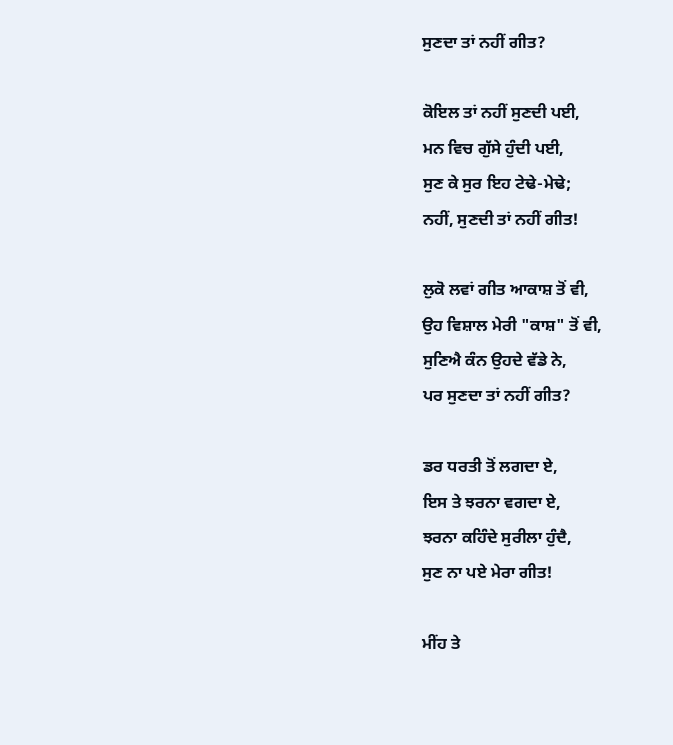ਸੁਣਦਾ ਤਾਂ ਨਹੀਂ ਗੀਤ?

ਕੋਇਲ ਤਾਂ ਨਹੀਂ ਸੁਣਦੀ ਪਈ,
ਮਨ ਵਿਚ ਗੁੱਸੇ ਹੁੰਦੀ ਪਈ,
ਸੁਣ ਕੇ ਸੁਰ ਇਹ ਟੇਢੇ-ਮੇਢੇ;
ਨਹੀਂ, ਸੁਣਦੀ ਤਾਂ ਨਹੀਂ ਗੀਤ!

ਲੁਕੋ ਲਵਾਂ ਗੀਤ ਆਕਾਸ਼ ਤੋਂ ਵੀ,
ਉਹ ਵਿਸ਼ਾਲ ਮੇਰੀ "ਕਾਸ਼" ਤੋਂ ਵੀ,
ਸੁਣਿਐ ਕੰਨ ਉਹਦੇ ਵੱਡੇ ਨੇ,
ਪਰ ਸੁਣਦਾ ਤਾਂ ਨਹੀਂ ਗੀਤ?

ਡਰ ਧਰਤੀ ਤੋਂ ਲਗਦਾ ਏ,
ਇਸ ਤੇ ਝਰਨਾ ਵਗਦਾ ਏ,
ਝਰਨਾ ਕਹਿੰਦੇ ਸੁਰੀਲਾ ਹੁੰਦੈ,
ਸੁਣ ਨਾ ਪਏ ਮੇਰਾ ਗੀਤ!

ਮੀਂਹ ਤੇ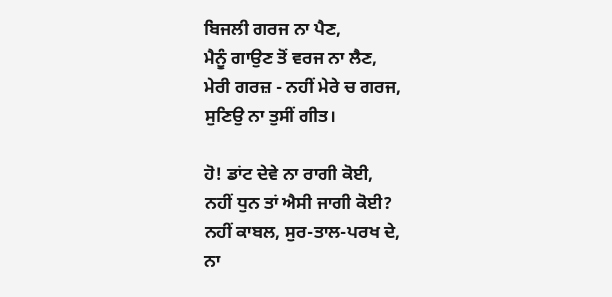ਬਿਜਲੀ ਗਰਜ ਨਾ ਪੈਣ,
ਮੈਨੂੰ ਗਾਉਣ ਤੋਂ ਵਰਜ ਨਾ ਲੈਣ,
ਮੇਰੀ ਗਰਜ਼ - ਨਹੀਂ ਮੇਰੇ ਚ ਗਰਜ,
ਸੁਣਿਉ ਨਾ ਤੁਸੀਂ ਗੀਤ।

ਹੋ! ਡਾਂਟ ਦੇਵੇ ਨਾ ਰਾਗੀ ਕੋਈ,
ਨਹੀਂ ਧੁਨ ਤਾਂ ਐਸੀ ਜਾਗੀ ਕੋਈ?
ਨਹੀਂ ਕਾਬਲ, ਸੁਰ-ਤਾਲ-ਪਰਖ ਦੇ,
ਨਾ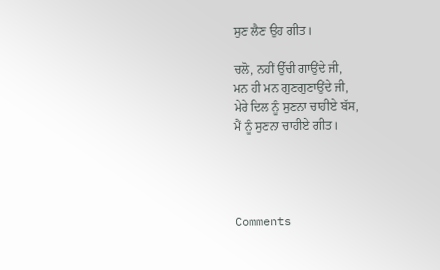ਸੁਣ ਲੈਣ ਉਹ ਗੀਤ।

ਚਲੋ, ਨਹੀਂ ਉੱਚੀ ਗਾਉਂਦੇ ਜੀ,
ਮਨ ਹੀ ਮਨ ਗੁਣਗੁਣਾਉਂਦੇ ਜੀ,
ਮੇਰੇ ਦਿਲ ਨੂੰ ਸੁਣਨਾ ਚਾਹੀਏ ਬੱਸ,
ਮੈਂ ਨੂੰ ਸੁਣਨਾ ਚਾਹੀਏ ਗੀਤ।




Comments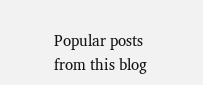Popular posts from this blog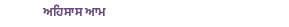ਅਹਿਸਾਸ ਆਮ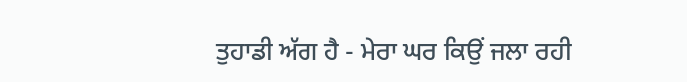ਤੁਹਾਡੀ ਅੱਗ ਹੈ - ਮੇਰਾ ਘਰ ਕਿਉਂ ਜਲਾ ਰਹੀ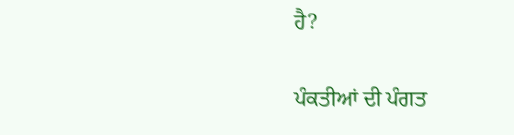ਹੈ?

ਪੰਕਤੀਆਂ ਦੀ ਪੰਗਤ